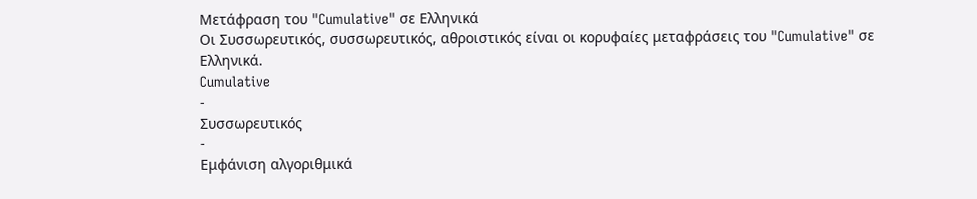Μετάφραση του "Cumulative" σε Ελληνικά
Οι Συσσωρευτικός, συσσωρευτικός, αθροιστικός είναι οι κορυφαίες μεταφράσεις του "Cumulative" σε Ελληνικά.
Cumulative
-
Συσσωρευτικός
-
Εμφάνιση αλγοριθμικά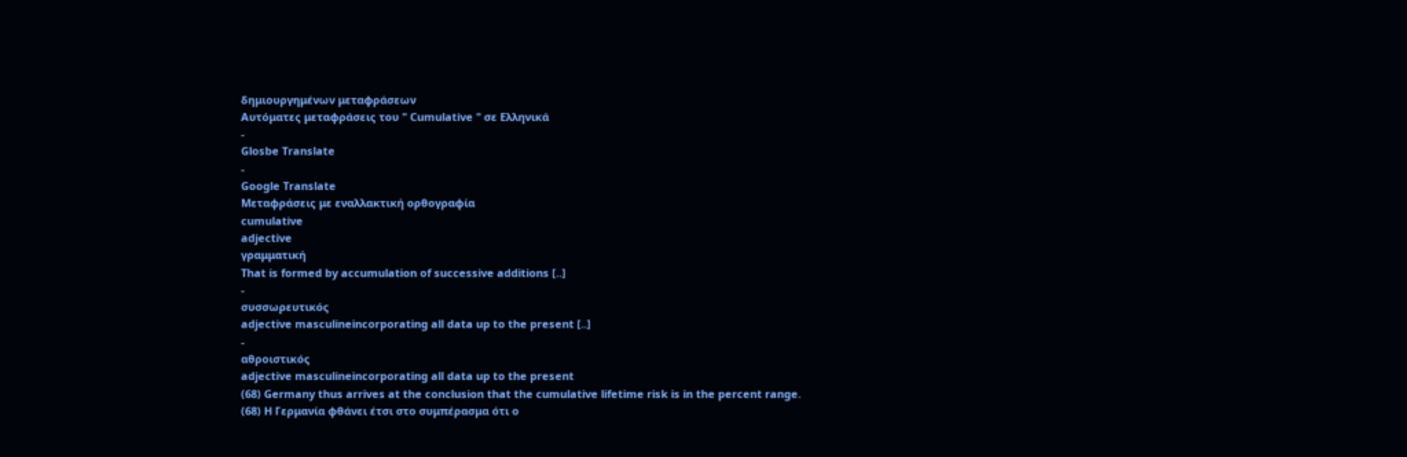δημιουργημένων μεταφράσεων
Αυτόματες μεταφράσεις του " Cumulative " σε Ελληνικά
-
Glosbe Translate
-
Google Translate
Μεταφράσεις με εναλλακτική ορθογραφία
cumulative
adjective
γραμματική
That is formed by accumulation of successive additions [..]
-
συσσωρευτικός
adjective masculineincorporating all data up to the present [..]
-
αθροιστικός
adjective masculineincorporating all data up to the present
(68) Germany thus arrives at the conclusion that the cumulative lifetime risk is in the percent range.
(68) Η Γερμανία φθάνει έτσι στο συμπέρασμα ότι ο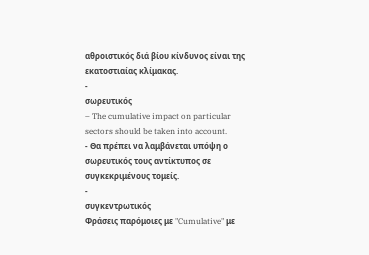αθροιστικός διά βίου κίνδυνος είναι της εκατοστιαίας κλίμακας.
-
σωρευτικός
– The cumulative impact on particular sectors should be taken into account.
- Θα πρέπει να λαμβάνεται υπόψη ο σωρευτικός τους αντίκτυπος σε συγκεκριμένους τομείς.
-
συγκεντρωτικός
Φράσεις παρόμοιες με "Cumulative" με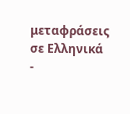μεταφράσεις σε Ελληνικά
-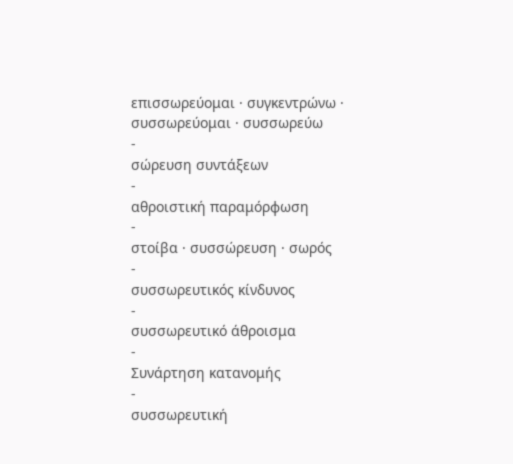επισσωρεύομαι · συγκεντρώνω · συσσωρεύομαι · συσσωρεύω
-
σώρευση συντάξεων
-
αθροιστική παραμόρφωση
-
στοίβα · συσσώρευση · σωρός
-
συσσωρευτικός κίνδυνος
-
συσσωρευτικό άθροισμα
-
Συνάρτηση κατανομής
-
συσσωρευτική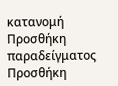κατανομή
Προσθήκη παραδείγματος
Προσθήκη